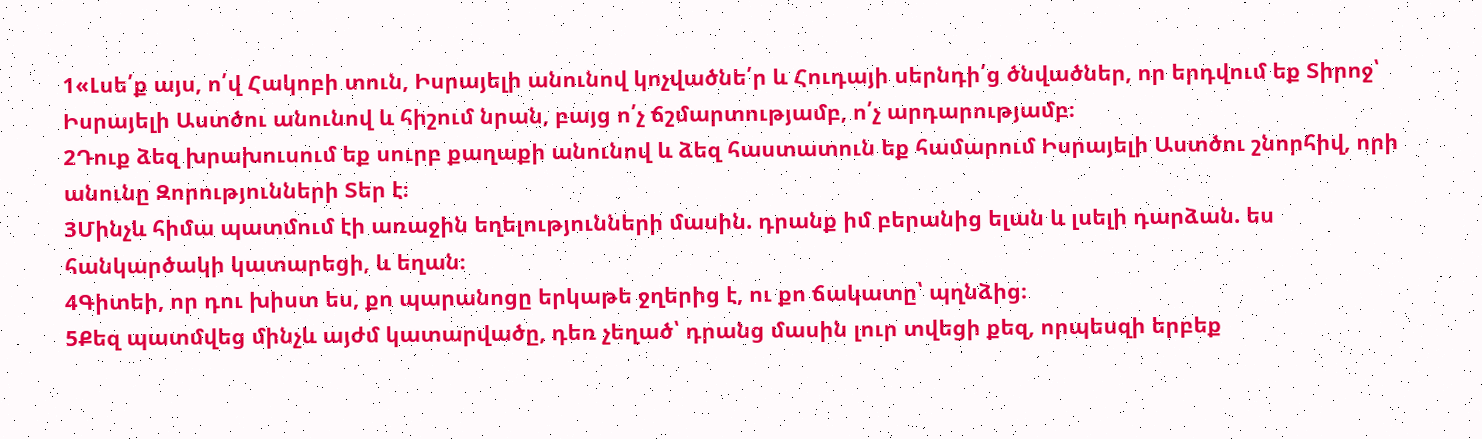1«Լսե՛ք այս, ո՛վ Հակոբի տուն, Իսրայելի անունով կոչվածնե՛ր և Հուդայի սերնդի՛ց ծնվածներ, որ երդվում եք Տիրոջ՝ Իսրայելի Աստծու անունով և հիշում նրան, բայց ո՛չ ճշմարտությամբ, ո՛չ արդարությամբ։
2Դուք ձեզ խրախուսում եք սուրբ քաղաքի անունով և ձեզ հաստատուն եք համարում Իսրայելի Աստծու շնորհիվ, որի անունը Զորությունների Տեր է։
3Մինչև հիմա պատմում էի առաջին եղելությունների մասին. դրանք իմ բերանից ելան և լսելի դարձան. ես հանկարծակի կատարեցի, և եղան։
4Գիտեի, որ դու խիստ ես, քո պարանոցը երկաթե ջղերից է, ու քո ճակատը՝ պղնձից։
5Քեզ պատմվեց մինչև այժմ կատարվածը, դեռ չեղած՝ դրանց մասին լուր տվեցի քեզ, որպեսզի երբեք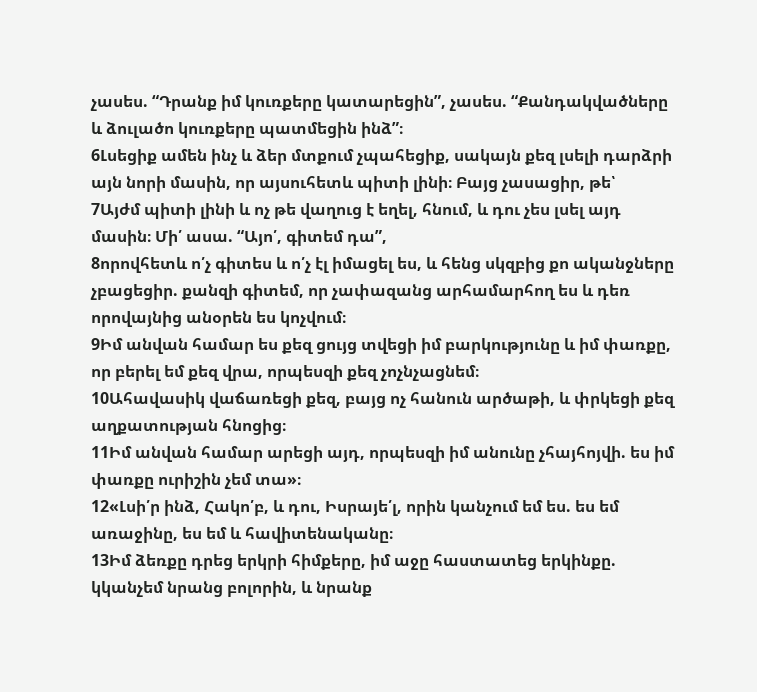չասես. “Դրանք իմ կուռքերը կատարեցին”, չասես. “Քանդակվածները և ձուլածո կուռքերը պատմեցին ինձ”։
6Լսեցիք ամեն ինչ և ձեր մտքում չպահեցիք, սակայն քեզ լսելի դարձրի այն նորի մասին, որ այսուհետև պիտի լինի։ Բայց չասացիր, թե՝
7Այժմ պիտի լինի և ոչ թե վաղուց է եղել, հնում, և դու չես լսել այդ մասին։ Մի՛ ասա. “Այո՛, գիտեմ դա”,
8որովհետև ո՛չ գիտես և ո՛չ էլ իմացել ես, և հենց սկզբից քո ականջները չբացեցիր. քանզի գիտեմ, որ չափազանց արհամարհող ես և դեռ որովայնից անօրեն ես կոչվում։
9Իմ անվան համար ես քեզ ցույց տվեցի իմ բարկությունը և իմ փառքը, որ բերել եմ քեզ վրա, որպեսզի քեզ չոչնչացնեմ։
10Ահավասիկ վաճառեցի քեզ, բայց ոչ հանուն արծաթի, և փրկեցի քեզ աղքատության հնոցից։
11Իմ անվան համար արեցի այդ, որպեսզի իմ անունը չհայհոյվի. ես իմ փառքը ուրիշին չեմ տա»։
12«Լսի՛ր ինձ, Հակո՛բ, և դու, Իսրայե՛լ, որին կանչում եմ ես. ես եմ առաջինը, ես եմ և հավիտենականը։
13Իմ ձեռքը դրեց երկրի հիմքերը, իմ աջը հաստատեց երկինքը. կկանչեմ նրանց բոլորին, և նրանք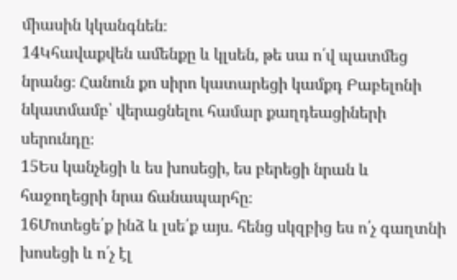միասին կկանգնեն։
14Կհավաքվեն ամենքը և կլսեն, թե սա ո՛վ պատմեց նրանց։ Հանուն քո սիրո կատարեցի կամքդ Բաբելոնի նկատմամբ՝ վերացնելու համար քաղդեացիների սերունդը։
15Ես կանչեցի և ես խոսեցի, ես բերեցի նրան և հաջողեցրի նրա ճանապարհը։
16Մոտեցե՛ք ինձ և լսե՛ք այս. հենց սկզբից ես ո՛չ գաղտնի խոսեցի և ո՛չ էլ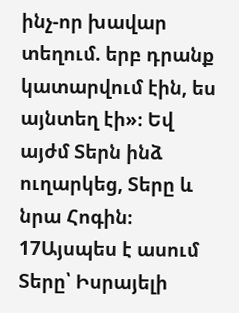ինչ-որ խավար տեղում. երբ դրանք կատարվում էին, ես այնտեղ էի»։ Եվ այժմ Տերն ինձ ուղարկեց, Տերը և նրա Հոգին։
17Այսպես է ասում Տերը՝ Իսրայելի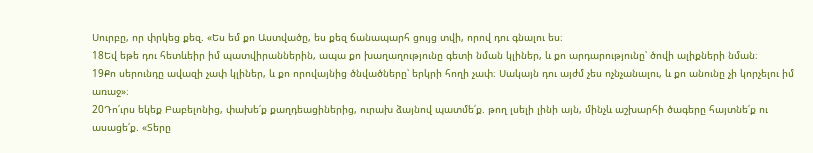Սուրբը, որ փրկեց քեզ. «Ես եմ քո Աստվածը, ես քեզ ճանապարհ ցույց տվի, որով դու գնալու ես։
18Եվ եթե դու հետևեիր իմ պատվիրաններին, ապա քո խաղաղությունը գետի նման կլիներ, և քո արդարությունը՝ ծովի ալիքների նման։
19Քո սերունդը ավազի չափ կլիներ, և քո որովայնից ծնվածները՝ երկրի հողի չափ։ Սակայն դու այժմ չես ոչնչանալու, և քո անունը չի կորչելու իմ առաջ»։
20Դո՛ւրս եկեք Բաբելոնից, փախե՛ք քաղդեացիներից, ուրախ ձայնով պատմե՛ք. թող լսելի լինի այն, մինչև աշխարհի ծագերը հայտնե՛ք ու ասացե՛ք. «Տերը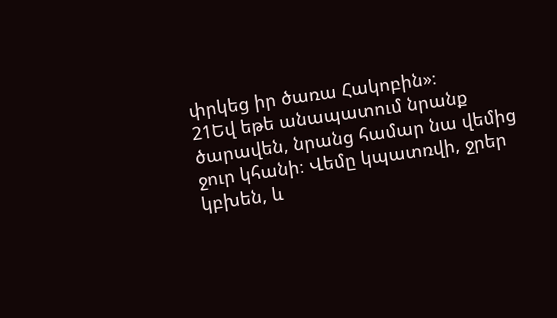փրկեց իր ծառա Հակոբին»։
21Եվ եթե անապատում նրանք ծարավեն, նրանց համար նա վեմից ջուր կհանի։ Վեմը կպատռվի, ջրեր կբխեն, և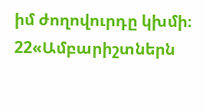իմ ժողովուրդը կխմի։
22«Ամբարիշտներն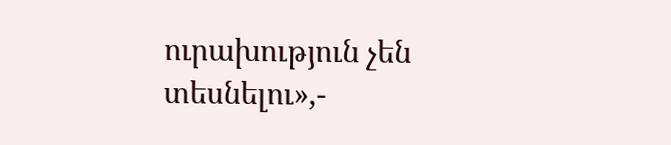ուրախություն չեն տեսնելու»,-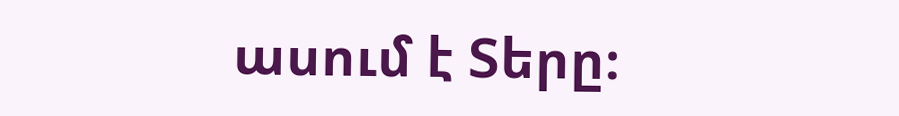ասում է Տերը։